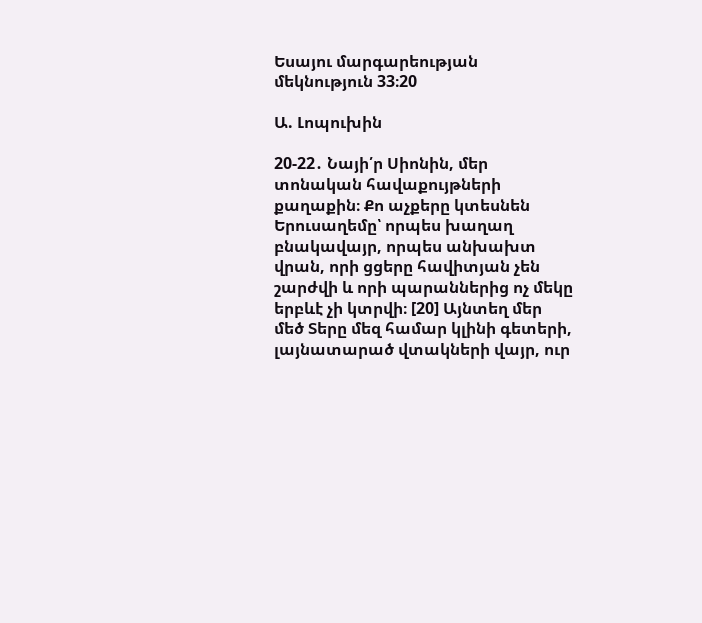Եսայու մարգարեության մեկնություն 33։20

Ա. Լոպուխին

20-22․ Նայի՛ր Սիոնին, մեր տոնական հավաքույթների քաղաքին։ Քո աչքերը կտեսնեն Երուսաղեմը՝ որպես խաղաղ բնակավայր, որպես անխախտ վրան, որի ցցերը հավիտյան չեն շարժվի և որի պարաններից ոչ մեկը երբևէ չի կտրվի։ [20] Այնտեղ մեր մեծ Տերը մեզ համար կլինի գետերի, լայնատարած վտակների վայր, ուր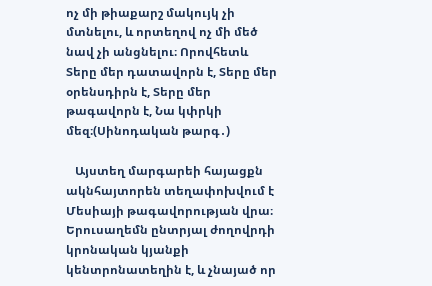ոչ մի թիաքարշ մակույկ չի մտնելու, և որտեղով ոչ մի մեծ նավ չի անցնելու։ Որովհետև Տերը մեր դատավորն է, Տերը մեր օրենսդիրն է, Տերը մեր թագավորն է, Նա կփրկի մեզ։(Սինոդական թարգ․)

   Այստեղ մարգարեի հայացքն ակնհայտորեն տեղափոխվում է Մեսիայի թագավորության վրա։ Երուսաղեմն ընտրյալ ժողովրդի կրոնական կյանքի կենտրոնատեղին է, և չնայած որ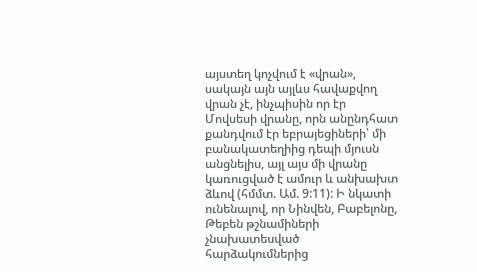այստեղ կոչվում է «վրան», սակայն այն այլևս հավաքվող վրան չէ, ինչպիսին որ էր Մովսեսի վրանը, որն անընդհատ քանդվում էր եբրայեցիների՝ մի բանակատեղիից դեպի մյուսն անցնելիս, այլ այս մի վրանը կառուցված է ամուր և անխախտ ձևով (հմմտ. Ամ. 9:11): Ի նկատի ունենալով, որ Նինվեն, Բաբելոնը, Թեբեն թշնամիների չնախատեսված հարձակումներից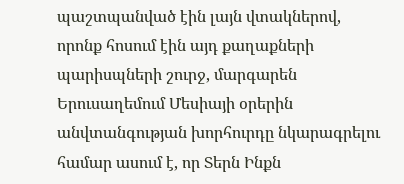պաշտպանված էին լայն վտակներով, որոնք հոսում էին այդ քաղաքների պարիսպների շուրջ, մարգարեն Երուսաղեմում Մեսիայի օրերին անվտանգության խորհուրդը նկարագրելու համար ասում է, որ Տերն Ինքն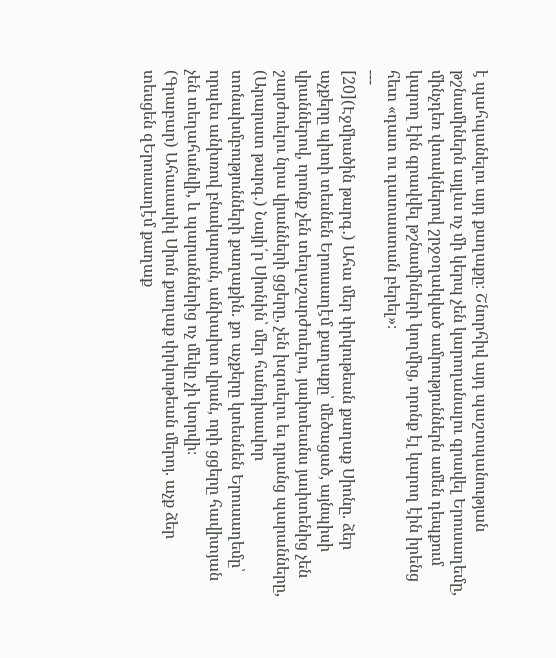է պահպանելու այդ քաղաքը։ Շնորհիվ այդ պաշտպանության թշնամիներն այլևս ոչ մի կերպ չեն կարողանալու գրավել Երուսաղեմը, մինչդեռ վտակներով շրջօղակված ամրություններն ամեն դեպքում կարող էին գրավվել թշնամիների կողմից, որոնք էլ կարող էին իրենց հետ «դատ ու դատաստան բերել»։
---
[20](Էջմիածին թարգ․) Ահա մեր փրկութեան քաղաք Սիոնը. ձեր աչքերը պիտի տեսնեն Երուսաղէմ քաղաքը՝ մեծացած, այնպիսի վրաններով, որոնք չեն տեղաշարժուելու, յաւիտեանս յաւիտենից չեն շարժուելու նրա վրանների ցցերը, չեն խզուելու եւ դրանց պարանները,
(Արարատ թարգ․) Նայի՛ր Սիոնին՝ մեր հանդիսավոր տոնախմբությունների քաղաքին. քո աչքերը կտեսնեն Երուսաղեմը՝ որպես անխռով բնակարան, անխախտ վրան, որի ցցերը հավիտյան չեն տեղահանվի, և պարաններից ոչ մեկը չի կտրվի։
(Գրաբար) Ահաւասիկ Սիոն քաղաք փրկութեան մերոյ. աչք ձեր տեսցեն զԵրուսաղէմ քաղաք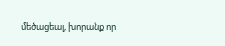մեծացեալ, խորանք որ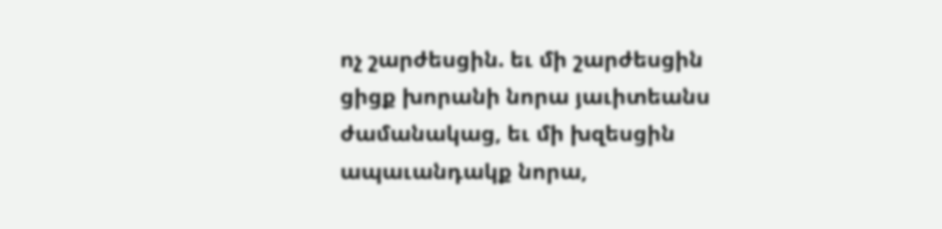ոչ շարժեսցին. եւ մի շարժեսցին ցիցք խորանի նորա յաւիտեանս ժամանակաց, եւ մի խզեսցին ապաւանդակք նորա,